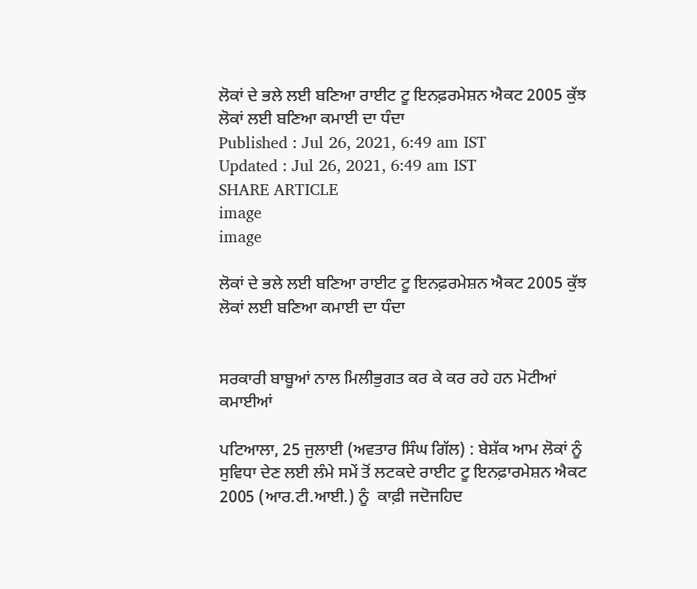ਲੋਕਾਂ ਦੇ ਭਲੇ ਲਈ ਬਣਿਆ ਰਾਈਟ ਟੂ ਇਨਫ਼ਰਮੇਸ਼ਨ ਐਕਟ 2005 ਕੁੱਝ ਲੋਕਾਂ ਲਈ ਬਣਿਆ ਕਮਾਈ ਦਾ ਧੰਦਾ
Published : Jul 26, 2021, 6:49 am IST
Updated : Jul 26, 2021, 6:49 am IST
SHARE ARTICLE
image
image

ਲੋਕਾਂ ਦੇ ਭਲੇ ਲਈ ਬਣਿਆ ਰਾਈਟ ਟੂ ਇਨਫ਼ਰਮੇਸ਼ਨ ਐਕਟ 2005 ਕੁੱਝ ਲੋਕਾਂ ਲਈ ਬਣਿਆ ਕਮਾਈ ਦਾ ਧੰਦਾ


ਸਰਕਾਰੀ ਬਾਬੂਆਂ ਨਾਲ ਮਿਲੀਭੁਗਤ ਕਰ ਕੇ ਕਰ ਰਹੇ ਹਨ ਮੋਟੀਆਂ ਕਮਾਈਆਂ

ਪਟਿਆਲਾ, 25 ਜੁਲਾਈ (ਅਵਤਾਰ ਸਿੰਘ ਗਿੱਲ) : ਬੇਸ਼ੱਕ ਆਮ ਲੋਕਾਂ ਨੂੰ  ਸੁਵਿਧਾ ਦੇਣ ਲਈ ਲੰਮੇ ਸਮੇਂ ਤੋਂ ਲਟਕਦੇ ਰਾਈਟ ਟੂ ਇਨਫ਼ਾਰਮੇਸ਼ਨ ਐਕਟ 2005 (ਆਰ.ਟੀ.ਆਈ.) ਨੂੰ  ਕਾਫ਼ੀ ਜਦੋਜਹਿਦ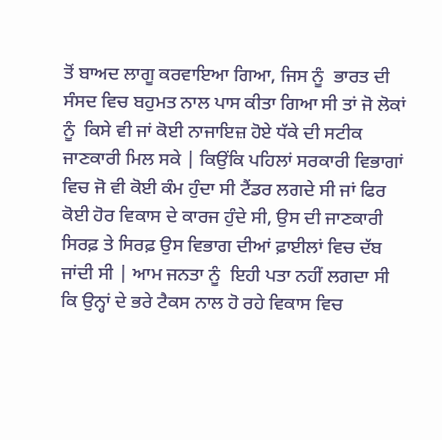ਤੋਂ ਬਾਅਦ ਲਾਗੂ ਕਰਵਾਇਆ ਗਿਆ, ਜਿਸ ਨੂੰ  ਭਾਰਤ ਦੀ ਸੰਸਦ ਵਿਚ ਬਹੁਮਤ ਨਾਲ ਪਾਸ ਕੀਤਾ ਗਿਆ ਸੀ ਤਾਂ ਜੋ ਲੋਕਾਂ ਨੂੰ  ਕਿਸੇ ਵੀ ਜਾਂ ਕੋਈ ਨਾਜਾਇਜ਼ ਹੋਏ ਧੱਕੇ ਦੀ ਸਟੀਕ ਜਾਣਕਾਰੀ ਮਿਲ ਸਕੇ | ਕਿਉਂਕਿ ਪਹਿਲਾਂ ਸਰਕਾਰੀ ਵਿਭਾਗਾਂ ਵਿਚ ਜੋ ਵੀ ਕੋਈ ਕੰਮ ਹੁੰਦਾ ਸੀ ਟੈਂਡਰ ਲਗਦੇ ਸੀ ਜਾਂ ਫਿਰ ਕੋਈ ਹੋਰ ਵਿਕਾਸ ਦੇ ਕਾਰਜ ਹੁੰਦੇ ਸੀ, ਉਸ ਦੀ ਜਾਣਕਾਰੀ ਸਿਰਫ਼ ਤੇ ਸਿਰਫ਼ ਉਸ ਵਿਭਾਗ ਦੀਆਂ ਫ਼ਾਈਲਾਂ ਵਿਚ ਦੱਬ ਜਾਂਦੀ ਸੀ | ਆਮ ਜਨਤਾ ਨੂੰ  ਇਹੀ ਪਤਾ ਨਹੀਂ ਲਗਦਾ ਸੀ ਕਿ ਉਨ੍ਹਾਂ ਦੇ ਭਰੇ ਟੈਕਸ ਨਾਲ ਹੋ ਰਹੇ ਵਿਕਾਸ ਵਿਚ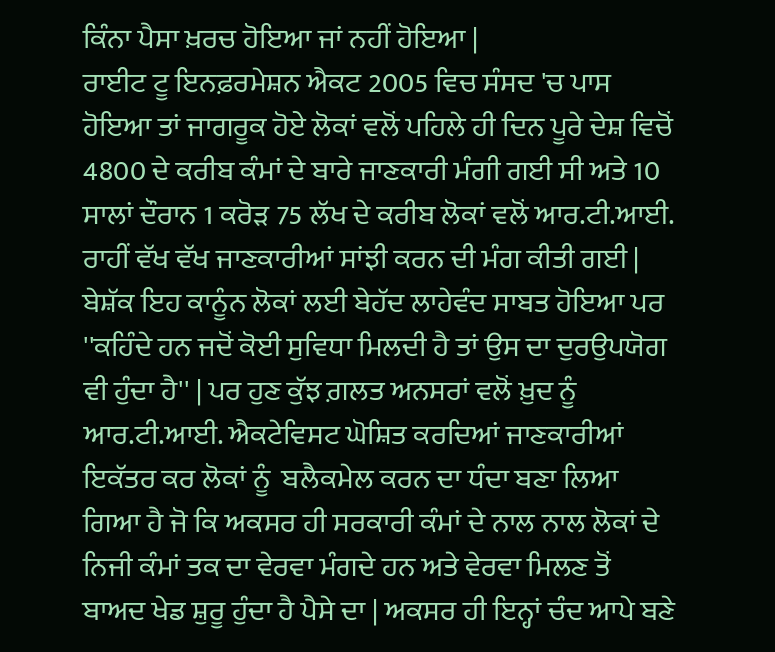ਕਿੰਨਾ ਪੈਸਾ ਖ਼ਰਚ ਹੋਇਆ ਜਾਂ ਨਹੀਂ ਹੋਇਆ |
ਰਾਈਟ ਟੂ ਇਨਫ਼ਰਮੇਸ਼ਨ ਐਕਟ 2005 ਵਿਚ ਸੰਸਦ 'ਚ ਪਾਸ ਹੋਇਆ ਤਾਂ ਜਾਗਰੂਕ ਹੋਏ ਲੋਕਾਂ ਵਲੋਂ ਪਹਿਲੇ ਹੀ ਦਿਨ ਪੂਰੇ ਦੇਸ਼ ਵਿਚੋਂ 4800 ਦੇ ਕਰੀਬ ਕੰਮਾਂ ਦੇ ਬਾਰੇ ਜਾਣਕਾਰੀ ਮੰਗੀ ਗਈ ਸੀ ਅਤੇ 10 ਸਾਲਾਂ ਦੌਰਾਨ 1 ਕਰੋੜ 75 ਲੱਖ ਦੇ ਕਰੀਬ ਲੋਕਾਂ ਵਲੋਂ ਆਰ.ਟੀ.ਆਈ. ਰਾਹੀਂ ਵੱਖ ਵੱਖ ਜਾਣਕਾਰੀਆਂ ਸਾਂਝੀ ਕਰਨ ਦੀ ਮੰਗ ਕੀਤੀ ਗਈ | ਬੇਸ਼ੱਕ ਇਹ ਕਾਨੂੰਨ ਲੋਕਾਂ ਲਈ ਬੇਹੱਦ ਲਾਹੇਵੰਦ ਸਾਬਤ ਹੋਇਆ ਪਰ ''ਕਹਿੰਦੇ ਹਨ ਜਦੋਂ ਕੋਈ ਸੁਵਿਧਾ ਮਿਲਦੀ ਹੈ ਤਾਂ ਉਸ ਦਾ ਦੁਰਉਪਯੋਗ ਵੀ ਹੁੰਦਾ ਹੈ'' | ਪਰ ਹੁਣ ਕੁੱਝ ਗ਼ਲਤ ਅਨਸਰਾਂ ਵਲੋਂ ਖ਼ੁਦ ਨੂੰ  ਆਰ.ਟੀ.ਆਈ. ਐਕਟੇਵਿਸਟ ਘੋਸ਼ਿਤ ਕਰਦਿਆਂ ਜਾਣਕਾਰੀਆਂ ਇਕੱਤਰ ਕਰ ਲੋਕਾਂ ਨੂੰ  ਬਲੈਕਮੇਲ ਕਰਨ ਦਾ ਧੰਦਾ ਬਣਾ ਲਿਆ ਗਿਆ ਹੈ ਜੋ ਕਿ ਅਕਸਰ ਹੀ ਸਰਕਾਰੀ ਕੰਮਾਂ ਦੇ ਨਾਲ ਨਾਲ ਲੋਕਾਂ ਦੇ ਨਿਜੀ ਕੰਮਾਂ ਤਕ ਦਾ ਵੇਰਵਾ ਮੰਗਦੇ ਹਨ ਅਤੇ ਵੇਰਵਾ ਮਿਲਣ ਤੋਂ ਬਾਅਦ ਖੇਡ ਸ਼ੁਰੂ ਹੁੰਦਾ ਹੈ ਪੈਸੇ ਦਾ | ਅਕਸਰ ਹੀ ਇਨ੍ਹਾਂ ਚੰਦ ਆਪੇ ਬਣੇ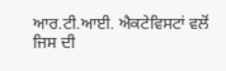ਆਰ.ਟੀ.ਆਈ. ਐਕਟੇਵਿਸਟਾਂ ਵਲੋਂ ਜਿਸ ਦੀ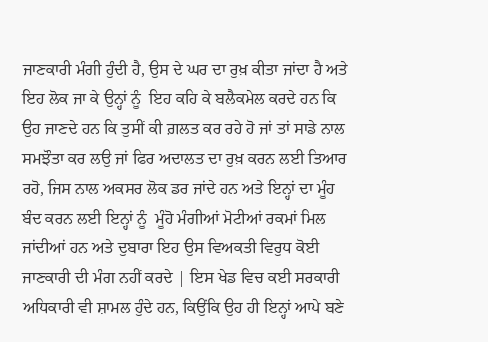ਜਾਣਕਾਰੀ ਮੰਗੀ ਹੁੰਦੀ ਹੈ, ਉਸ ਦੇ ਘਰ ਦਾ ਰੁਖ਼ ਕੀਤਾ ਜਾਂਦਾ ਹੈ ਅਤੇ ਇਹ ਲੋਕ ਜਾ ਕੇ ਉਨ੍ਹਾਂ ਨੂੰ  ਇਹ ਕਹਿ ਕੇ ਬਲੈਕਮੇਲ ਕਰਦੇ ਹਨ ਕਿ ਉਹ ਜਾਣਦੇ ਹਨ ਕਿ ਤੁਸੀਂ ਕੀ ਗ਼ਲਤ ਕਰ ਰਹੇ ਹੋ ਜਾਂ ਤਾਂ ਸਾਡੇ ਨਾਲ ਸਮਝੌਤਾ ਕਰ ਲਉ ਜਾਂ ਫਿਰ ਅਦਾਲਤ ਦਾ ਰੁਖ਼ ਕਰਨ ਲਈ ਤਿਆਰ ਰਹੋ, ਜਿਸ ਨਾਲ ਅਕਸਰ ਲੋਕ ਡਰ ਜਾਂਦੇ ਹਨ ਅਤੇ ਇਨ੍ਹਾਂ ਦਾ ਮੂੰਹ ਬੰਦ ਕਰਨ ਲਈ ਇਨ੍ਹਾਂ ਨੂੰ  ਮੂੰਹੋ ਮੰਗੀਆਂ ਮੋਟੀਆਂ ਰਕਮਾਂ ਮਿਲ ਜਾਂਦੀਆਂ ਹਨ ਅਤੇ ਦੁਬਾਰਾ ਇਹ ਉਸ ਵਿਅਕਤੀ ਵਿਰੁਧ ਕੋਈ ਜਾਣਕਾਰੀ ਦੀ ਮੰਗ ਨਹੀਂ ਕਰਦੇ | ਇਸ ਖੇਡ ਵਿਚ ਕਈ ਸਰਕਾਰੀ ਅਧਿਕਾਰੀ ਵੀ ਸ਼ਾਮਲ ਹੁੰਦੇ ਹਨ, ਕਿਉਂਕਿ ਉਹ ਹੀ ਇਨ੍ਹਾਂ ਆਪੇ ਬਣੇ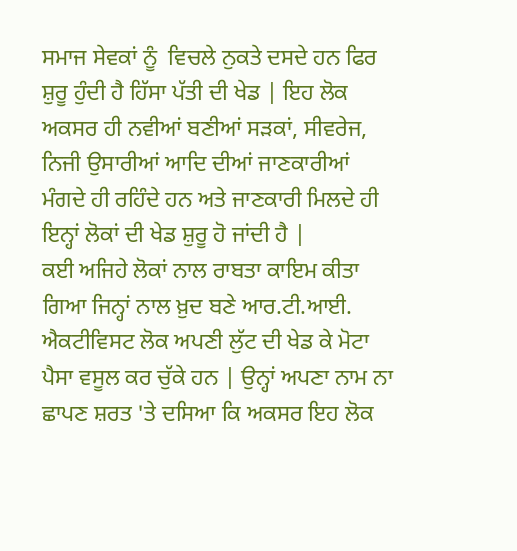ਸਮਾਜ ਸੇਵਕਾਂ ਨੂੰ  ਵਿਚਲੇ ਨੁਕਤੇ ਦਸਦੇ ਹਨ ਫਿਰ ਸ਼ੁਰੂ ਹੁੰਦੀ ਹੈ ਹਿੱਸਾ ਪੱਤੀ ਦੀ ਖੇਡ | ਇਹ ਲੋਕ ਅਕਸਰ ਹੀ ਨਵੀਆਂ ਬਣੀਆਂ ਸੜਕਾਂ, ਸੀਵਰੇਜ, ਨਿਜੀ ਉਸਾਰੀਆਂ ਆਦਿ ਦੀਆਂ ਜਾਣਕਾਰੀਆਂ ਮੰਗਦੇ ਹੀ ਰਹਿੰਦੇ ਹਨ ਅਤੇ ਜਾਣਕਾਰੀ ਮਿਲਦੇ ਹੀ ਇਨ੍ਹਾਂ ਲੋਕਾਂ ਦੀ ਖੇਡ ਸ਼ੁਰੂ ਹੋ ਜਾਂਦੀ ਹੈ |
ਕਈ ਅਜਿਹੇ ਲੋਕਾਂ ਨਾਲ ਰਾਬਤਾ ਕਾਇਮ ਕੀਤਾ ਗਿਆ ਜਿਨ੍ਹਾਂ ਨਾਲ ਖ਼ੁਦ ਬਣੇ ਆਰ.ਟੀ.ਆਈ. ਐਕਟੀਵਿਸਟ ਲੋਕ ਅਪਣੀ ਲੁੱਟ ਦੀ ਖੇਡ ਕੇ ਮੋਟਾ ਪੈਸਾ ਵਸੂਲ ਕਰ ਚੁੱਕੇ ਹਨ | ਉਨ੍ਹਾਂ ਅਪਣਾ ਨਾਮ ਨਾ ਛਾਪਣ ਸ਼ਰਤ 'ਤੇ ਦਸਿਆ ਕਿ ਅਕਸਰ ਇਹ ਲੋਕ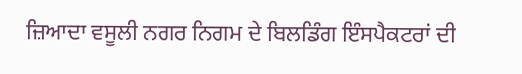ਜ਼ਿਆਦਾ ਵਸੂਲੀ ਨਗਰ ਨਿਗਮ ਦੇ ਬਿਲਡਿੰਗ ਇੰਸਪੈਕਟਰਾਂ ਦੀ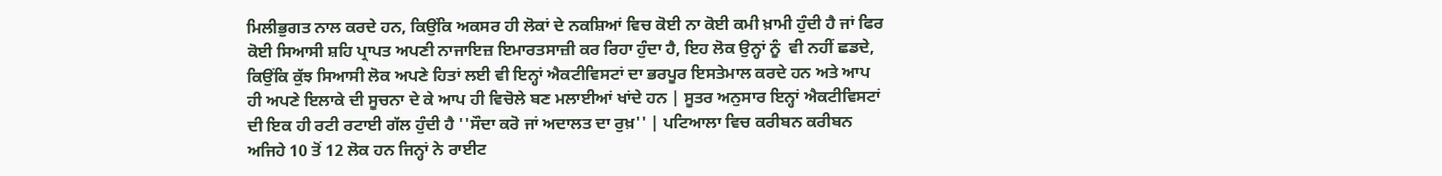ਮਿਲੀਭੁਗਤ ਨਾਲ ਕਰਦੇ ਹਨ, ਕਿਉਂਕਿ ਅਕਸਰ ਹੀ ਲੋਕਾਂ ਦੇ ਨਕਸ਼ਿਆਂ ਵਿਚ ਕੋਈ ਨਾ ਕੋਈ ਕਮੀ ਖ਼ਾਮੀ ਹੁੰਦੀ ਹੈ ਜਾਂ ਫਿਰ ਕੋਈ ਸਿਆਸੀ ਸ਼ਹਿ ਪ੍ਰਾਪਤ ਅਪਣੀ ਨਾਜਾਇਜ਼ ਇਮਾਰਤਸਾਜ਼ੀ ਕਰ ਰਿਹਾ ਹੁੰਦਾ ਹੈ, ਇਹ ਲੋਕ ਉਨ੍ਹਾਂ ਨੂੰ  ਵੀ ਨਹੀਂ ਛਡਦੇ, ਕਿਉਂਕਿ ਕੁੱਝ ਸਿਆਸੀ ਲੋਕ ਅਪਣੇ ਹਿਤਾਂ ਲਈ ਵੀ ਇਨ੍ਹਾਂ ਐਕਟੀਵਿਸਟਾਂ ਦਾ ਭਰਪੂਰ ਇਸਤੇਮਾਲ ਕਰਦੇ ਹਨ ਅਤੇ ਆਪ ਹੀ ਅਪਣੇ ਇਲਾਕੇ ਦੀ ਸੂਚਨਾ ਦੇ ਕੇ ਆਪ ਹੀ ਵਿਚੋਲੇ ਬਣ ਮਲਾਈਆਂ ਖਾਂਦੇ ਹਨ | ਸੂਤਰ ਅਨੁਸਾਰ ਇਨ੍ਹਾਂ ਐਕਟੀਵਿਸਟਾਂ ਦੀ ਇਕ ਹੀ ਰਟੀ ਰਟਾਈ ਗੱਲ ਹੁੰਦੀ ਹੈ ''ਸੌਦਾ ਕਰੋ ਜਾਂ ਅਦਾਲਤ ਦਾ ਰੁਖ਼'' | ਪਟਿਆਲਾ ਵਿਚ ਕਰੀਬਨ ਕਰੀਬਨ ਅਜਿਹੇ 10 ਤੋਂ 12 ਲੋਕ ਹਨ ਜਿਨ੍ਹਾਂ ਨੇ ਰਾਈਟ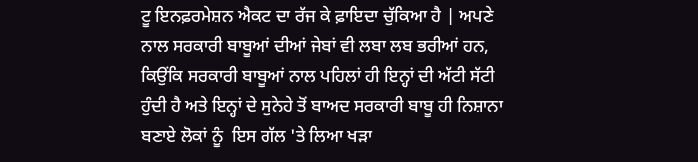ਟੂ ਇਨਫ਼ਰਮੇਸ਼ਨ ਐਕਟ ਦਾ ਰੱਜ ਕੇ ਫ਼ਾਇਦਾ ਚੁੱਕਿਆ ਹੈ | ਅਪਣੇ ਨਾਲ ਸਰਕਾਰੀ ਬਾਬੂਆਂ ਦੀਆਂ ਜੇਬਾਂ ਵੀ ਲਬਾ ਲਬ ਭਰੀਆਂ ਹਨ, ਕਿਉਂਕਿ ਸਰਕਾਰੀ ਬਾਬੂਆਂ ਨਾਲ ਪਹਿਲਾਂ ਹੀ ਇਨ੍ਹਾਂ ਦੀ ਅੱਟੀ ਸੱਟੀ ਹੁੰਦੀ ਹੈ ਅਤੇ ਇਨ੍ਹਾਂ ਦੇ ਸੁਨੇਹੇ ਤੋਂ ਬਾਅਦ ਸਰਕਾਰੀ ਬਾਬੂ ਹੀ ਨਿਸ਼ਾਨਾ ਬਣਾਏ ਲੋਕਾਂ ਨੂੰ  ਇਸ ਗੱਲ 'ਤੇ ਲਿਆ ਖੜਾ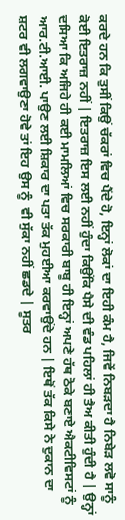ਕਰਦੇ ਹਨ ਕਿ ਤੁਸੀਂ ਕਿਉਂ ਚੱਕਰਾਂ ਵਿਚ ਪੈਂਦੇ ਹੋ, ਇਨ੍ਹਾਂ ਲੋਕਾਂ ਦਾ ਇਹੀ ਕੰਮ ਹੈ, ਜਿਵੇਂ ਨਿਬੜਦਾ ਹੈ ਨਿਬੇੜ ਲਵੋ ਸਾਨੂੰ ਕੋਈ ਇਤਰਾਜ਼ ਨਹੀਂ | ਇਤਰਾਜ਼ ਇਸ ਲਈ ਨਹੀਂ ਹੁੰਦਾ ਕਿਉਂਕਿ ਪੈਸੇ ਦੀ ਵੰਡ ਪਹਿਲਾਂ ਹੀ ਤੈਅ ਕੀਤੀ ਹੁੰਦੀ ਹੈ | ਉਨ੍ਹਾਂ ਦਸਿਆ ਕਿ ਅਜਿਹੇ ਹੀ ਕਈ ਮਾਮਲਿਆਂ ਵਿਚ ਸਰਕਾਰੀ ਬਾਬੂ ਹੀ ਇਨ੍ਹਾਂ ਅਪਣੇ ਹੱਥ ਠੋਕੇ ਬਣਾਏ ਐਕਟੀਵਿਸਟਾਂ ਨੂੰ  ਆਰ.ਟੀ.ਆਈ. ਪਾਉਣ ਲਈ ਸ਼ਿਕਾਰ ਦਾ ਪਤਾ ਤੱਕ ਮੁਹਈਆ ਕਰਵਾਉਂਦੇ ਹਨ | ਇਥੋਂ ਤੱਕ ਕਿਸੇ ਨੇ ਦੁਕਾਨ ਦਾ ਸ਼ਟਰ ਵੀ ਲਗਵਾਉਣਾ ਹੋਵੇ ਤਾਂ ਇਹ ਉਸ ਨੂੰ  ਵੀ ਸੁੱਕਾ ਨਹੀਂ ਛਡਦੇ | ਸੂਤਰ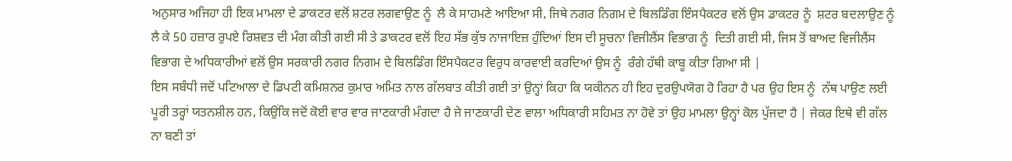ਅਨੁਸਾਰ ਅਜਿਹਾ ਹੀ ਇਕ ਮਾਮਲਾ ਦੇ ਡਾਕਟਰ ਵਲੋਂ ਸ਼ਟਰ ਲਗਵਾਉਣ ਨੂੰ  ਲੈ ਕੇ ਸਾਹਮਣੇ ਆਇਆ ਸੀ, ਜਿਥੇ ਨਗਰ ਨਿਗਮ ਦੇ ਬਿਲਡਿੰਗ ਇੰਸਪੈਕਟਰ ਵਲੋਂ ਉਸ ਡਾਕਟਰ ਨੂੰ  ਸ਼ਟਰ ਬਦਲਾਉਣ ਨੂੰ  ਲੈ ਕੇ 50 ਹਜ਼ਾਰ ਰੁਪਏ ਰਿਸ਼ਵਤ ਦੀ ਮੰਗ ਕੀਤੀ ਗਈ ਸੀ ਤੇ ਡਾਕਟਰ ਵਲੋਂ ਇਹ ਸੱਭ ਕੁੱਝ ਨਾਜਾਇਜ਼ ਹੁੰਦਿਆਂ ਇਸ ਦੀ ਸੂਚਨਾ ਵਿਜੀਲੈਂਸ ਵਿਭਾਗ ਨੂੰ  ਦਿਤੀ ਗਈ ਸੀ, ਜਿਸ ਤੋਂ ਬਾਅਦ ਵਿਜੀਲੈਂਸ ਵਿਭਾਗ ਦੇ ਅਧਿਕਾਰੀਆਂ ਵਲੋਂ ਉਸ ਸਰਕਾਰੀ ਨਗਰ ਨਿਗਮ ਦੇ ਬਿਲਡਿੰਗ ਇੰਸਪੈਕਟਰ ਵਿਰੁਧ ਕਾਰਵਾਈ ਕਰਦਿਆਂ ਉਸ ਨੂੰ  ਰੰਗੇ ਹੱਥੀ ਕਾਬੂ ਕੀਤਾ ਗਿਆ ਸੀ |
ਇਸ ਸਬੰਧੀ ਜਦੋਂ ਪਟਿਆਲਾ ਦੇ ਡਿਪਟੀ ਕਮਿਸ਼ਨਰ ਕੁਮਾਰ ਅਮਿਤ ਨਾਲ ਗੱਲਬਾਤ ਕੀਤੀ ਗਈ ਤਾਂ ਉਨ੍ਹਾਂ ਕਿਹਾ ਕਿ ਯਕੀਨਨ ਹੀ ਇਹ ਦੁਰਉਪਯੋਗ ਹੋ ਰਿਹਾ ਹੈ ਪਰ ਉਹ ਇਸ ਨੂੰ  ਨੱਥ ਪਾਉਣ ਲਈ ਪੂਰੀ ਤਰ੍ਹਾਂ ਯਤਨਸ਼ੀਲ ਹਨ, ਕਿਉਂਕਿ ਜਦੋਂ ਕੋਈ ਵਾਰ ਵਾਰ ਜਾਣਕਾਰੀ ਮੰਗਦਾ ਹੈ ਜੇ ਜਾਣਕਾਰੀ ਦੇਣ ਵਾਲਾ ਅਧਿਕਾਰੀ ਸਹਿਮਤ ਨਾ ਹੋਵੇ ਤਾਂ ਉਹ ਮਾਮਲਾ ਉਨ੍ਹਾਂ ਕੋਲ ਪੁੱਜਦਾ ਹੈ | ਜੇਕਰ ਇਥੇ ਵੀ ਗੱਲ ਨਾ ਬਣੀ ਤਾਂ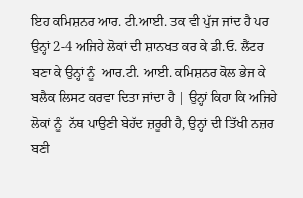ਇਹ ਕਮਿਸ਼ਨਰ ਆਰ. ਟੀ.ਆਈ. ਤਕ ਵੀ ਪੁੱਜ ਜਾਂਦ ਹੈ ਪਰ ਉਨ੍ਹਾਂ 2-4 ਅਜਿਹੇ ਲੋਕਾਂ ਦੀ ਸ਼ਾਨਖਤ ਕਰ ਕੇ ਡੀ.ਓ. ਲੈਂਟਰ ਬਣਾ ਕੇ ਉਨ੍ਹਾਂ ਨੂੰ  ਆਰ.ਟੀ. ਆਈ. ਕਮਿਸ਼ਨਰ ਕੋਲ ਭੇਜ ਕੇ ਬਲੈਕ ਲਿਸਟ ਕਰਵਾ ਦਿਤਾ ਜਾਂਦਾ ਹੈ | ਉਨ੍ਹਾਂ ਕਿਹਾ ਕਿ ਅਜਿਹੇ ਲੋਕਾਂ ਨੂੰ  ਨੱਥ ਪਾਉਣੀ ਬੇਹੱਦ ਜ਼ਰੂਰੀ ਹੈ, ਉਨ੍ਹਾਂ ਦੀ ਤਿੱਖੀ ਨਜ਼ਰ ਬਣੀ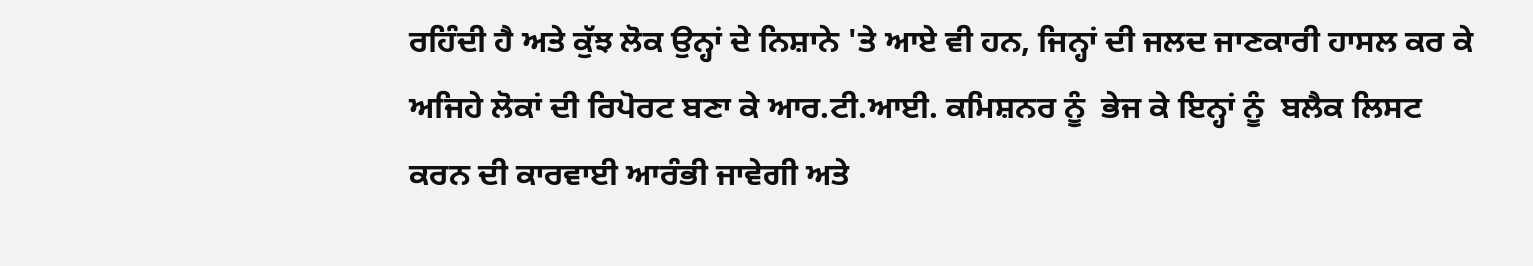ਰਹਿੰਦੀ ਹੈ ਅਤੇ ਕੁੱਝ ਲੋਕ ਉਨ੍ਹਾਂ ਦੇ ਨਿਸ਼ਾਨੇ 'ਤੇ ਆਏ ਵੀ ਹਨ, ਜਿਨ੍ਹਾਂ ਦੀ ਜਲਦ ਜਾਣਕਾਰੀ ਹਾਸਲ ਕਰ ਕੇ ਅਜਿਹੇ ਲੋਕਾਂ ਦੀ ਰਿਪੋਰਟ ਬਣਾ ਕੇ ਆਰ.ਟੀ.ਆਈ. ਕਮਿਸ਼ਨਰ ਨੂੰ  ਭੇਜ ਕੇ ਇਨ੍ਹਾਂ ਨੂੰ  ਬਲੈਕ ਲਿਸਟ ਕਰਨ ਦੀ ਕਾਰਵਾਈ ਆਰੰਭੀ ਜਾਵੇਗੀ ਅਤੇ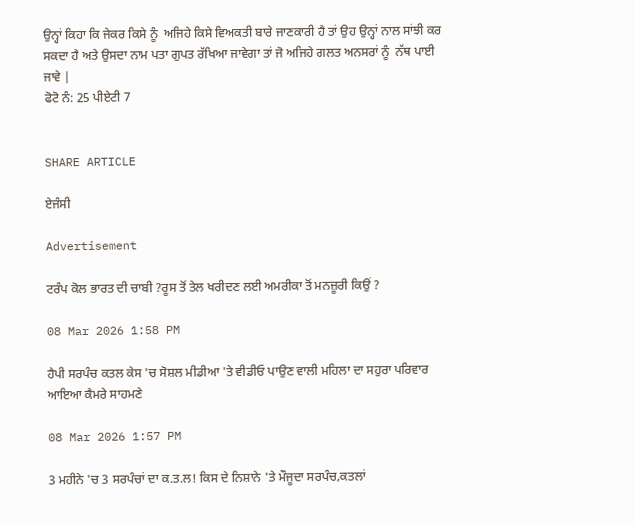ਉਨ੍ਹਾਂ ਕਿਹਾ ਕਿ ਜੇਕਰ ਕਿਸੇ ਨੂੰ  ਅਜਿਹੇ ਕਿਸੇ ਵਿਅਕਤੀ ਬਾਰੇ ਜਾਣਕਾਰੀ ਹੈ ਤਾਂ ਉਹ ਉਨ੍ਹਾਂ ਨਾਲ ਸਾਂਝੀ ਕਰ ਸਕਦਾ ਹੈ ਅਤੇ ਉਸਦਾ ਨਾਮ ਪਤਾ ਗੁਪਤ ਰੱਖਿਆ ਜਾਵੇਗਾ ਤਾਂ ਜੋ ਅਜਿਹੇ ਗਲਤ ਅਨਸਰਾਂ ਨੂੰ  ਨੱਥ ਪਾਈ ਜਾਵੇ |
ਫੋਟੋ ਨੰ: 25 ਪੀਏਟੀ 7


SHARE ARTICLE

ਏਜੰਸੀ

Advertisement

ਟਰੰਪ ਕੋਲ ਭਾਰਤ ਦੀ ਚਾਬੀ ?ਰੂਸ ਤੋਂ ਤੇਲ ਖਰੀਦਣ ਲਈ ਅਮਰੀਕਾ ਤੋਂ ਮਨਜ਼ੂਰੀ ਕਿਉਂ ?

08 Mar 2026 1:58 PM

ਹੈਪੀ ਸਰਪੰਚ ਕਤਲ ਕੇਸ 'ਚ ਸੋਸ਼ਲ ਮੀਡੀਆ 'ਤੇ ਵੀਡੀਓ ਪਾਉਣ ਵਾਲੀ ਮਹਿਲਾ ਦਾ ਸਹੁਰਾ ਪਰਿਵਾਰ ਆਇਆ ਕੈਮਰੇ ਸਾਹਮਣੇ

08 Mar 2026 1:57 PM

3 ਮਹੀਨੇ 'ਚ 3 ਸਰਪੰਚਾਂ ਦਾ ਕ.ਤ.ਲ! ਕਿਸ ਦੇ ਨਿਸ਼ਾਨੇ 'ਤੇ ਮੌਜੂਦਾ ਸਰਪੰਚ,ਕਤਲਾਂ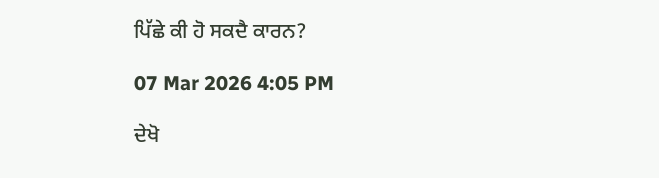ਪਿੱਛੇ ਕੀ ਹੋ ਸਕਦੈ ਕਾਰਨ?

07 Mar 2026 4:05 PM

ਦੇਖੋ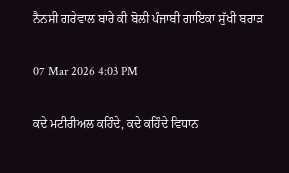ਨੈਨਸੀ ਗਰੇਵਾਲ ਬਾਰੇ ਕੀ ਬੋਲੀ ਪੰਜਾਬੀ ਗਾਇਕਾ ਸੁੱਖੀ ਬਰਾੜ

07 Mar 2026 4:03 PM

ਕਦੇ ਮਟੀਰੀਅਲ ਕਹਿੰਦੇ, ਕਦੇ ਕਹਿੰਦੇ ਵਿਧਾਨ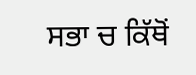ਸਭਾ ਚ ਕਿੱਥੋਂ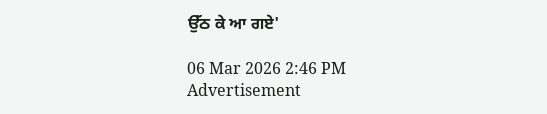ਉੱਠ ਕੇ ਆ ਗਏ'

06 Mar 2026 2:46 PM
Advertisement